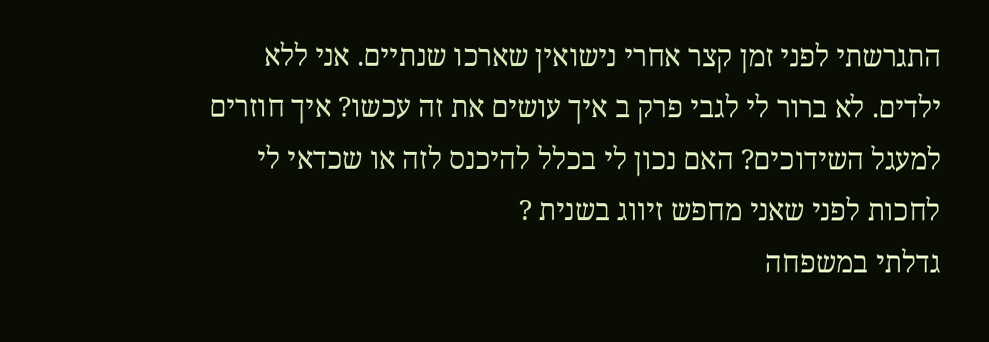התגרשתי לפני זמן קצר אחרי נישואין שארכו שנתיים. אני ללא ילדים. לא ברור לי לגבי פרק ב איך עושים את זה עכשו? איך חוזרים למעגל השידוכים? האם נכון לי בכלל להיכנס לזה או שכדאי לי לחכות לפני שאני מחפש זיווג בשנית ?
גדלתי במשפחה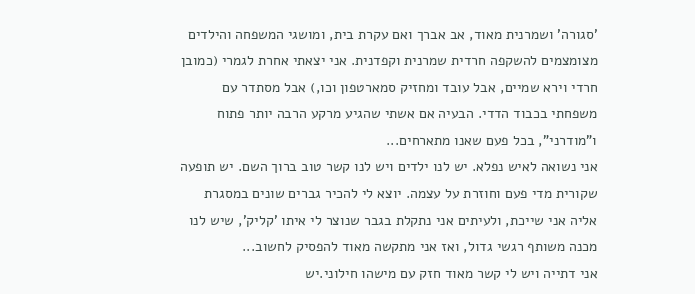'סגורה' ושמרנית מאוד, אב אברך ואם עקרת בית, ומושגי המשפחה והילדים מצומצמים להשקפה חרדית שמרנית וקפדנית. אני יצאתי אחרת לגמרי (כמובן חרדי וירא שמיים, אבל עובד ומחזיק סמארטפון וכו,) אבל מסתדר עם משפחתי בכבוד הדדי. הבעיה אם אשתי שהגיע מרקע הרבה יותר פתוח ו"מודרני", בכל פעם שאנו מתארחים...
אני נשואה לאיש נפלא. יש לנו ילדים ויש לנו קשר טוב ברוך השם. יש תופעה שקורית מדי פעם וחוזרת על עצמה. יוצא לי להכיר גברים שונים במסגרת אליה אני שייכת, ולעיתים אני נתקלת בגבר שנוצר לי איתו 'קליק', שיש לנו מכנה משותף רגשי גדול, ואז אני מתקשה מאוד להפסיק לחשוב...
אני דתייה ויש לי קשר מאוד חזק עם מישהו חילוני.יש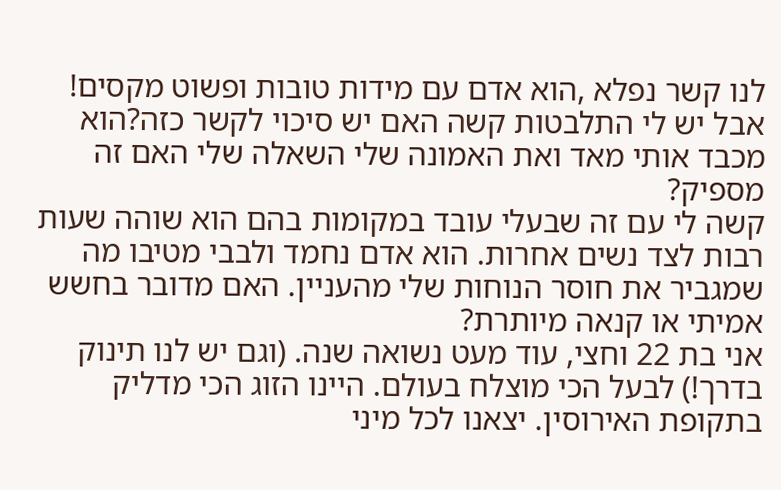לנו קשר נפלא ,הוא אדם עם מידות טובות ופשוט מקסים! אבל יש לי התלבטות קשה האם יש סיכוי לקשר כזה?הוא מכבד אותי מאד ואת האמונה שלי השאלה שלי האם זה מספיק?
קשה לי עם זה שבעלי עובד במקומות בהם הוא שוהה שעות רבות לצד נשים אחרות. הוא אדם נחמד ולבבי מטיבו מה שמגביר את חוסר הנוחות שלי מהעניין. האם מדובר בחשש אמיתי או קנאה מיותרת?
אני בת 22 וחצי, עוד מעט נשואה שנה. (וגם יש לנו תינוק בדרך!) לבעל הכי מוצלח בעולם. היינו הזוג הכי מדליק בתקופת האירוסין. יצאנו לכל מיני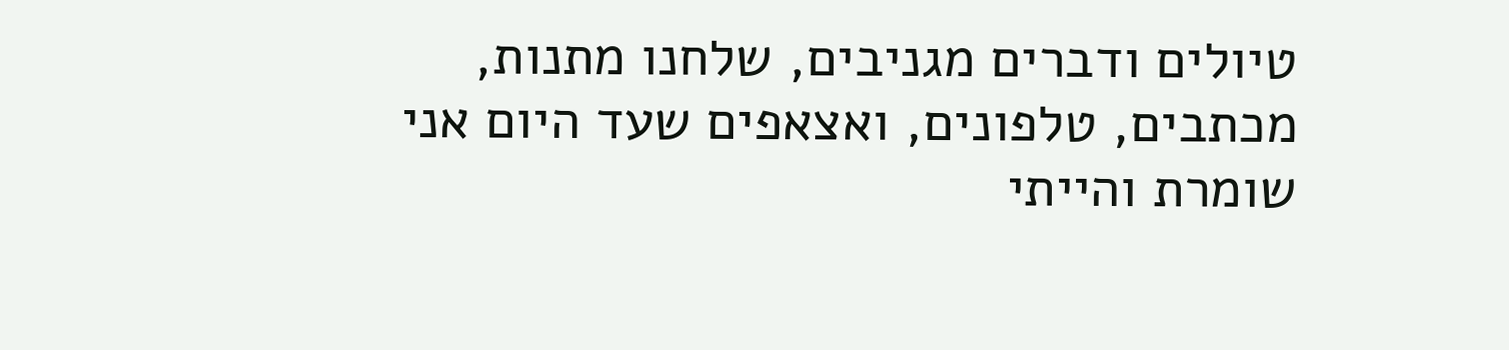טיולים ודברים מגניבים, שלחנו מתנות, מכתבים, טלפונים, ואצאפים שעד היום אני שומרת והייתי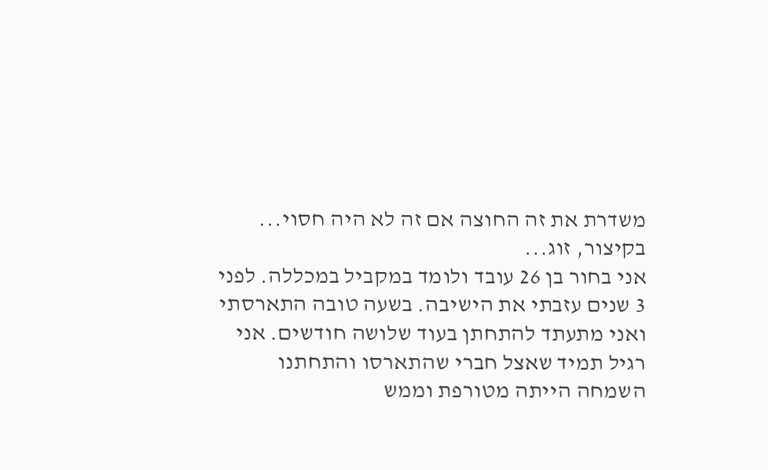משדרת את זה החוצה אם זה לא היה חסוי... בקיצור, זוג...
אני בחור בן 26 עובד ולומד במקביל במכללה. לפני 3 שנים עזבתי את הישיבה. בשעה טובה התארסתי ואני מתעתד להתחתן בעוד שלושה חודשים. אני רגיל תמיד שאצל חברי שהתארסו והתחתנו השמחה הייתה מטורפת וממש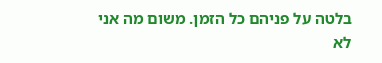בלטה על פניהם כל הזמן. משום מה אני לא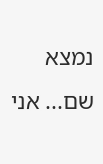נמצא שם... אני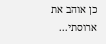כן אוהב את ארוסתי...